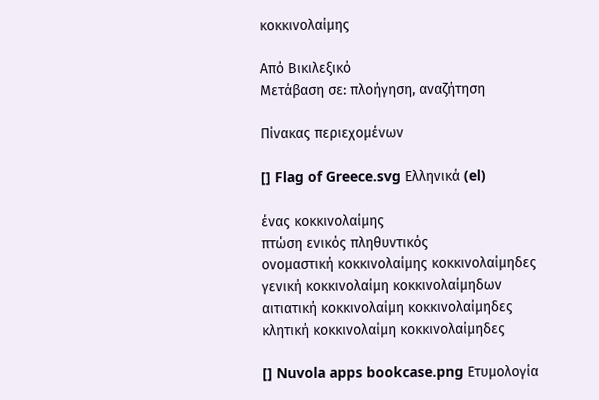κοκκινολαίμης

Από Βικιλεξικό
Μετάβαση σε: πλοήγηση, αναζήτηση

Πίνακας περιεχομένων

[] Flag of Greece.svg Ελληνικά (el)

ένας κοκκινολαίμης
πτώση ενικός πληθυντικός
ονομαστική κοκκινολαίμης κοκκινολαίμηδες
γενική κοκκινολαίμη κοκκινολαίμηδων
αιτιατική κοκκινολαίμη κοκκινολαίμηδες
κλητική κοκκινολαίμη κοκκινολαίμηδες

[] Nuvola apps bookcase.png Ετυμολογία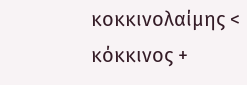κοκκινολαίμης < κόκκινος +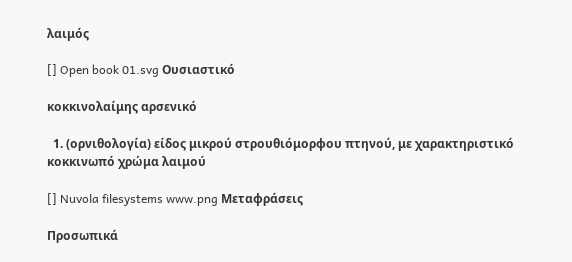λαιμός

[] Open book 01.svg Ουσιαστικό

κοκκινολαίμης αρσενικό

  1. (ορνιθολογία) είδος μικρού στρουθιόμορφου πτηνού, με χαρακτηριστικό κοκκινωπό χρώμα λαιμού

[] Nuvola filesystems www.png Μεταφράσεις

Προσωπικά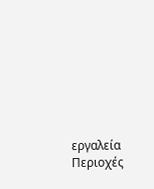εργαλεία
Περιοχές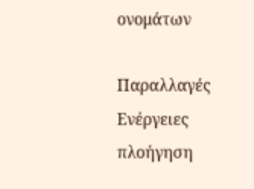ονομάτων

Παραλλαγές
Ενέργειες
πλοήγηση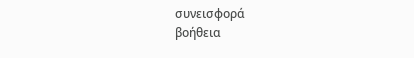συνεισφορά
βοήθεια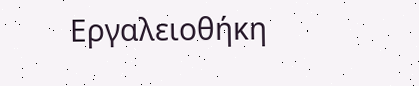Εργαλειοθήκη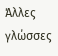Άλλες γλώσσες